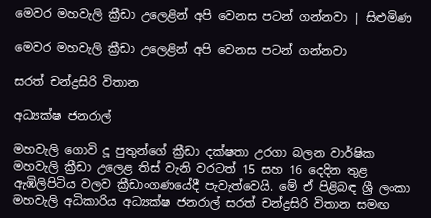මෙවර මහවැලි ක්‍රීඩා උලෙළින් අපි වෙනස පටන් ගන්නවා | සිළුමිණ

මෙවර මහවැලි ක්‍රීඩා උලෙළින් අපි වෙනස පටන් ගන්නවා

සරත් චන්ද්‍රසිරි විතාන

අධ්‍යක්ෂ ජනරාල්

මහවැලි ගොවි දූ පුතුන්ගේ ක්‍රීඩා දක්ෂතා උරගා බලන වාර්ෂික මහවැලි ක්‍රීඩා උලෙළ තිස් වැනි වරටත් 15 සහ 16 දෙදින තුළ ඇඹිලිපිටිය වලව ක්‍රීඩාංගණයේදී පැවැත්වෙයි. මේ ඒ පිළිබඳ ශ්‍රී ලංකා මහවැලි අධිකාරිය අධ්‍යක්ෂ ජනරාල් සරත් චන්ද්‍රසිරි විතාන සමඟ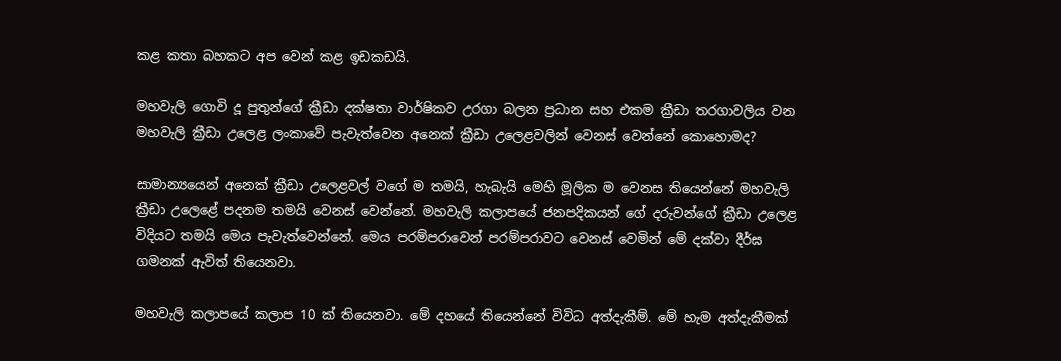කළ කතා බහකට අප වෙන් කළ ඉඩකඩයි.

මහවැලි ගොවි දූ පුතුන්ගේ ක්‍රීඩා දක්ෂතා වාර්ෂිකව උරගා බලන ප්‍රධාන සහ එකම ක්‍රීඩා තරගාවලිය වන මහවැලි ක්‍රීඩා උලෙළ ලංකාවේ පැවැත්වෙන අනෙක් ක්‍රීඩා උලෙළවලින් වෙනස් වෙන්නේ කොහොමද?

සාමාන්‍යයෙන් අනෙක් ක්‍රීඩා උලෙළවල් වගේ ම තමයි, හැබැයි මෙහි මූලික ම වෙනස තියෙන්නේ මහවැලි ක්‍රීඩා උලෙළේ පදනම තමයි වෙනස් වෙන්නේ. මහවැලි කලාපයේ ජනපදිකයන් ගේ දරුවන්ගේ ක්‍රීඩා උලෙළ විදියට තමයි මෙය පැවැත්වෙන්නේ. මෙය පරම්පරාවෙන් පරම්පරාවට වෙනස් වෙමින් මේ දක්වා දීර්ඝ ගමනක් ඇවිත් තියෙනවා.

මහවැලි කලාපයේ කලාප 10 ක් තියෙනවා. මේ දහයේ තියෙන්නේ ‍විවිධ අත්දැකීම්. මේ හැම අත්දැකීමක්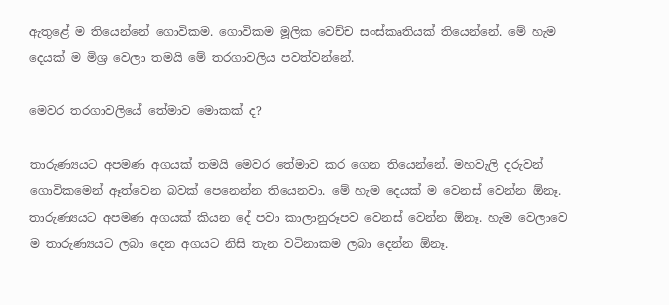ඇතුළේ ම තියෙන්නේ ගොවිකම. ගොවිකම මූලික වෙච්ච සංස්කෘතියක් තියෙන්නේ. මේ හැම දෙයක් ම මිශ්‍ර වෙලා තමයි මේ තරගාවලිය පවත්වන්නේ.

මෙවර තරගාවලියේ තේමාව මොකක් ද?

තාරුණ්‍යයට අපමණ අගයක් තමයි මෙවර තේමාව කර ගෙන තියෙන්නේ. මහවැලි දරුවන් ගොවිකමෙන් ඈත්වෙන බවක් පෙනෙන්න තියෙනවා. මේ හැම දෙයක් ම වෙනස් වෙන්න ඕනෑ. තාරුණ්‍යයට අපමණ අගයක් කියන දේ පවා කාලානුරූපව වෙනස් වෙන්න ඕනෑ. හැම වෙලාවෙ ම තාරුණ්‍යයට ලබා දෙන අගයට නිසි තැන වටිනාකම ලබා දෙන්න ඕනෑ.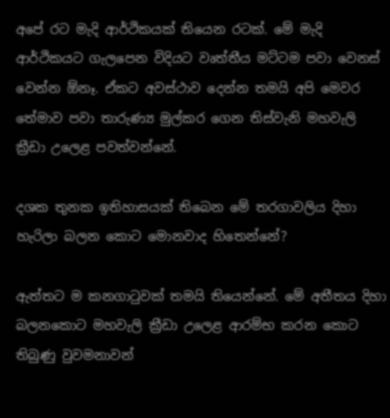අපේ රට මැදි ආර්ථිකයක් තියෙන රටක්. මේ මැදි ආර්ථිකයට ගැලපෙන විදියට වෘත්තීය මට්ටම පවා වෙනස් වෙන්න ඕනෑ. ඒකට අවස්ථාව දෙන්න තමයි අපි මෙවර තේමාව පවා තාරුණ්‍ය මුල්කර ගෙන තිස්වැනි මහවැලි ක්‍රීඩා උලෙළ පවත්වන්නේ.

දශක තුනක ඉතිහාසයක් තිබෙන මේ තරගාවලිය දිහා හැරිලා බලන කොට මොනවාද හිතෙන්නේ?

ඇත්තට ම කනගාටුවක් තමයි තියෙන්නේ. මේ අතීතය දිහා බලනකොට මහවැලි ක්‍රීඩා උලෙළ ආරම්භ කරන කොට තිබුණු වුවමනාවන්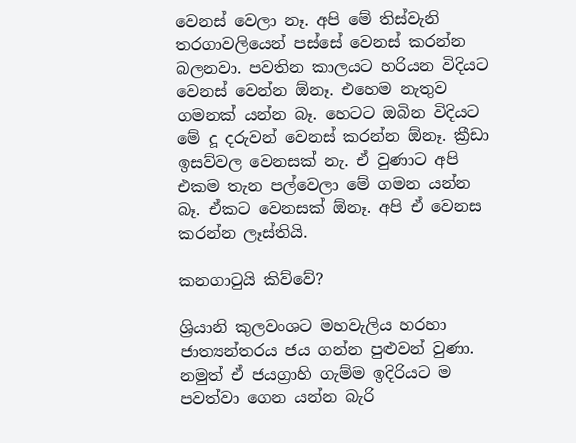වෙනස් වෙලා නෑ. අපි මේ තිස්වැනි තරගාවලියෙන් පස්සේ වෙනස් කරන්න බලනවා. පවතින කාලයට හරියන විදියට වෙනස් වෙන්න ඕනෑ. එහෙම නැතුව ගමනක් යන්න බෑ. හෙටට ඔබින විදියට මේ දූ දරුවන් වෙනස් කරන්න ඕනෑ. ක්‍රීඩා ඉසව්වල වෙනසක් නැ. ඒ වුණාට අපි එකම තැන පල්වෙලා මේ ගමන යන්න බෑ. ඒකට වෙනසක් ඕනෑ. අපි ඒ වෙනස කරන්න ලෑස්තියි.

කනගාටුයි කිව්වේ?

ශ්‍රියානි කුලවංශට මහවැලිය හරහා ජාත්‍යන්තරය ජය ගන්න පුළුවන් වුණා. නමුත් ඒ ජයග්‍රාහි ගැම්ම ඉදිරියට ම පවත්වා ගෙන යන්න බැරි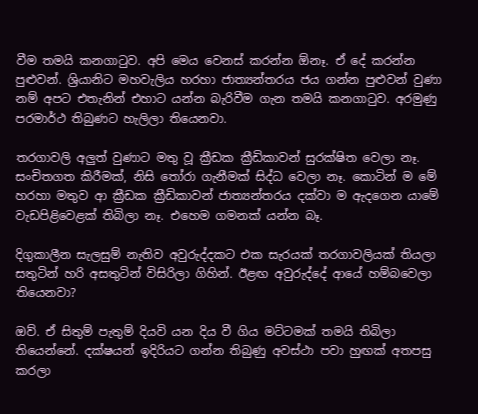වීම තමයි කනගාටුව. අපි මෙය වෙනස් කරන්න ඕනෑ. ඒ දේ කරන්න පුළුවන්. ශ්‍රියානිට මහවැලිය හරහා ජාත්‍යන්තරය ජය ගන්න පුළුවන් වුණා නම් අපට එතැනින් එහාට යන්න බැරිවීම ගැන තමයි කනගාටුව. අරමුණු පරමාර්ථ තිබුණට හැලිලා තියෙනවා.

තරගාවලි අලුත් වුණාට මතු වූ ක්‍රීඩක ක්‍රීඩිකාවන් සුරක්ෂිත වෙලා නෑ. සංචිතගත කිරීමක්, නිසි තෝරා ගැනීමක් සිද්ධ වෙලා නෑ. කොටින් ම මේ හරහා මතුව ආ ක්‍රීඩක ක්‍රීඩිකාවන් ජාත්‍යන්තරය දක්වා ම ඇදගෙන යාමේ වැඩපිළිවෙළක් තිබිලා නෑ. එහෙම ගමනක් යන්න බෑ.

දිගුකාලීන සැලසුම් නැතිව අවුරුද්දකට එක සැරයක් තරගාවලියක් තියලා සතුටින් හරි අසතුටින් විසිරිලා ගිහින්. ඊළඟ අවුරුද්දේ ආයේ හම්බවෙලා තියෙනවා?

ඔව්. ඒ සිතුම් පැතුම් දියවි යන දිය වී ගිය මට්ටමක් තමයි තිබිලා තියෙන්නේ. දක්ෂයන් ඉදිරියට ගන්න තිබුණු අවස්ථා පවා හුඟක් අතපසු කරලා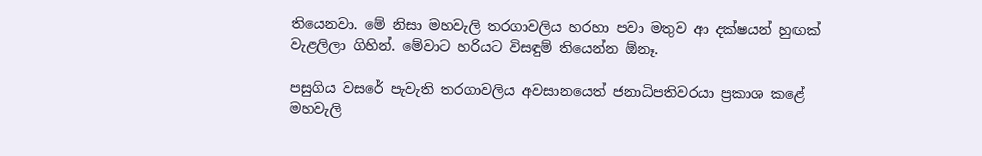තියෙනවා. මේ නිසා මහවැලි තරගාවලිය හරහා පවා මතුව ආ දක්ෂයන් හුඟක් වැළලිලා ගිහින්. මේවාට හරියට විසඳුම් තියෙන්න ඕනෑ.

පසුගිය වසරේ පැවැති තරගාවලිය අවසානයෙත් ජනාධිපතිවරයා ප්‍රකාශ කළේ මහවැලි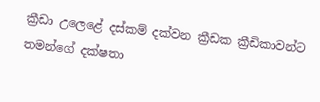ක්‍රීඩා උලෙ‍ළේ දස්කම් දක්වන ක්‍රීඩක ක්‍රීඩිකාවන්ට තමන්ගේ දක්ෂතා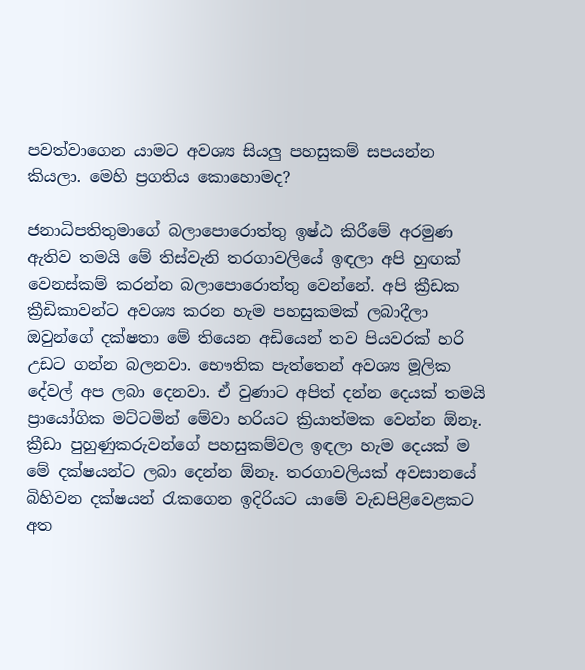පවත්වාගෙන යාමට අවශ්‍ය සියලු පහසුකම් සපයන්න කියලා. මෙහි ප්‍රගතිය කොහොමද?

ජනාධිපතිතුමාගේ බලාපොරොත්තු ඉෂ්ඨ කිරීමේ අරමුණ ඇතිව තමයි මේ තිස්වැනි තරගාවලියේ ඉඳලා අපි හුඟක් වෙනස්කම් කරන්න බලාපොරොත්තු වෙන්නේ. අපි ක්‍රීඩක ක්‍රීඩිකාවන්ට අවශ්‍ය කරන හැම පහසුකමක් ලබාදීලා ඔවුන්ගේ දක්ෂතා මේ තියෙන අඩියෙන් තව පියවරක් හරි උඩට ගන්න බලනවා. භෞතික පැත්තෙන් අවශ්‍ය මූලික දේවල් අප ලබා දෙනවා. ඒ වුණාට අපිත් දන්න දෙයක් තමයි ප්‍රායෝගික මට්ටමින් මේවා හරියට ක්‍රියාත්මක වෙන්න ඕනෑ. ක්‍රීඩා පුහුණුකරුවන්ගේ පහසුකම්වල ඉඳලා හැම දෙයක් ම මේ දක්ෂයන්ට ලබා දෙන්න ඕනෑ. තරගාවලියක් අවසානයේ බිහිවන දක්ෂයන් රැකගෙන ඉදිරියට යාමේ වැඩපිළිවෙළකට අත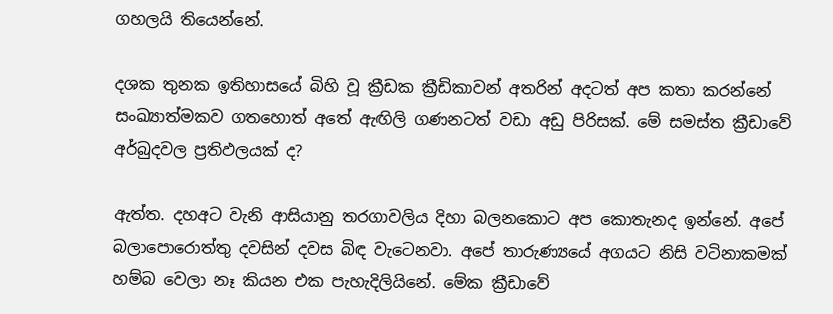ගහලයි තියෙන්නේ.

දශක තුනක ඉතිහාසයේ බිහි වූ ක්‍රීඩක ක්‍රීඩිකාවන් අතරින් අදටත් අප කතා කරන්නේ සංඛ්‍යාත්මකව ගතහොත් අතේ ඇඟිලි ගණනටත් වඩා අඩු පිරිසක්. මේ සමස්ත ක්‍රීඩාවේ අර්බුදවල ප්‍රතිඵලයක් ද?

ඇත්ත. දහඅට වැනි ආසියානු තරගාවලිය දිහා බලනකොට අප කොතැනද ඉන්නේ. අපේ බලාපොරොත්තු දවසින් දවස බිඳ වැටෙනවා. අපේ තාරුණ්‍යයේ අගයට නිසි වටිනාකමක් හම්බ වෙලා නෑ කියන එක පැහැදිලියිනේ. මේක ක්‍රීඩාවේ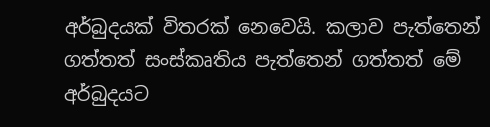අර්බුදයක් විතරක් නෙවෙයි. කලාව පැත්තෙන් ගත්තත් සංස්කෘතිය පැත්තෙන් ගත්තත් මේ අර්බුදයට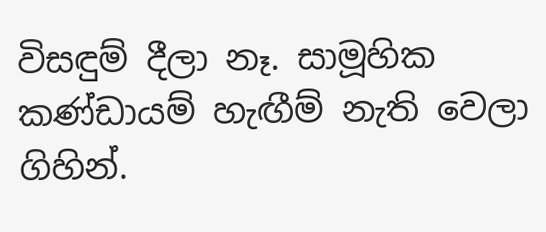විසඳුම් දීලා නෑ. සාමූහික කණ්ඩායම් හැඟීම් නැති වෙලා ගිහින්.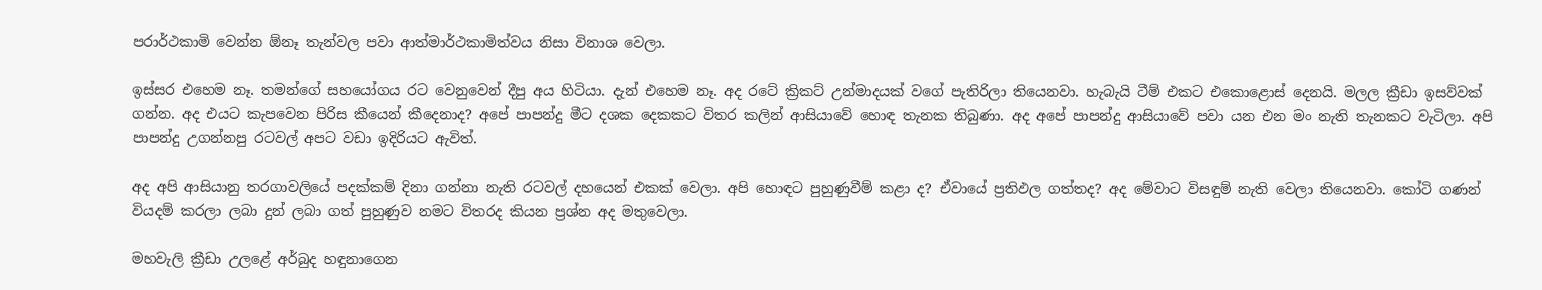පරාර්ථකාමි වෙන්න ඕනෑ තැන්වල පවා ආත්මාර්ථකාමිත්වය නිසා විනාශ වෙලා.

ඉස්සර එහෙම නෑ. තමන්ගේ සහයෝගය රට වෙනුවෙන් දීපු අය හිටියා. දැන් එහෙම නෑ. අද රටේ ක්‍රිකට් උන්මාදයක් වගේ පැතිරිලා තියෙනවා. හැබැයි ටීම් එකට එකොළොස් දෙනයි. මලල ක්‍රීඩා ඉසව්වක් ගන්න. අද එයට කැපවෙන පිරිස කීයෙන් කීදෙනාද? අපේ පාපන්දු මීට දශක දෙකකට විතර කලින් ආසියාවේ හොඳ තැනක තිබුණා. අද අපේ පාපන්දු ආසියාවේ පවා යන එන මං නැති තැනකට වැටිලා. අපි පාපන්දු උගන්නපු රටවල් අපට වඩා ඉදිරියට ඇවිත්.

අද අපි ආසියානු තරගාවලියේ පදක්කම් දිනා ගන්නා නැති රටවල් දහයෙන් එකක් වෙලා. අපි හොඳට පුහුණුවීම් කළා ද? ඒවායේ ප්‍රතිඵල ගත්තද? අද මේවාට විසඳුම් නැති වෙලා තියෙනවා. කෝටි ගණන් වියදම් කරලා ලබා දුන් ලබා ගත් පුහුණුව නමට විතරද කියන ප්‍රශ්න අද මතුවෙලා.

මහවැලි ක්‍රීඩා උලළේ අර්බුද හඳුනාගෙන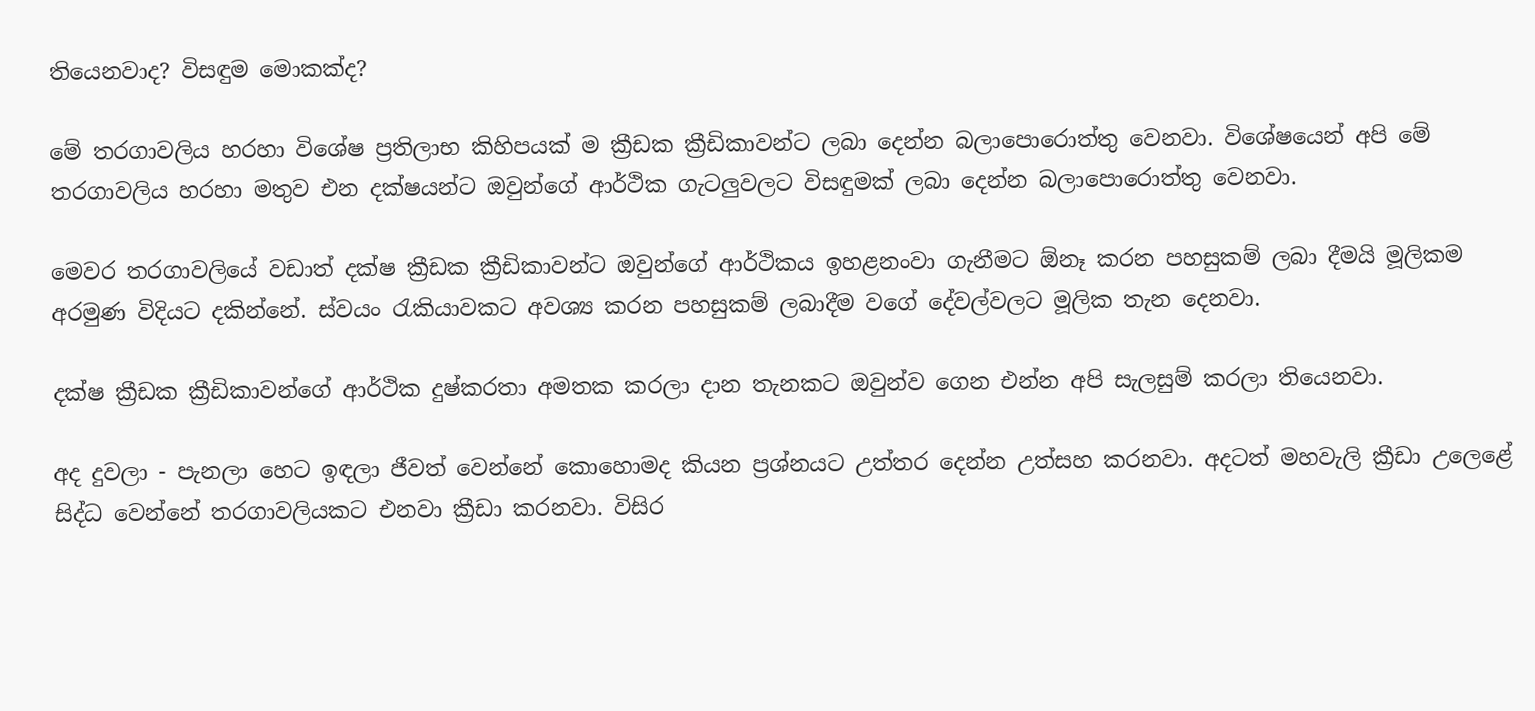තියෙනවාද? විසඳුම මොකක්ද?

මේ තරගාවලිය හරහා විශේෂ ප්‍රතිලාභ කිහිපයක් ම ක්‍රීඩක ක්‍රීඩිකාවන්ට ලබා දෙන්න බලාපොරොත්තු වෙනවා. විශේෂයෙන් අපි මේ තරගාවලිය හරහා මතුව එන දක්ෂයන්ට ඔවුන්ගේ ආර්ථික ගැටලුවලට විසඳුමක් ලබා දෙන්න බලාපොරොත්තු වෙනවා.

මෙවර තරගාවලියේ වඩාත් දක්ෂ ක්‍රීඩක ක්‍රීඩිකාවන්ට ඔවුන්ගේ ආර්ථිකය ඉහළනංවා ගැනීමට ඕනෑ කරන පහසුකම් ලබා දීමයි මූලිකම අරමුණ විදියට දකින්නේ. ස්වයං රැකියාවකට අවශ්‍ය කරන පහසුකම් ලබාදීම වගේ දේවල්වලට මූලික තැන දෙනවා.

දක්ෂ ක්‍රීඩක ක්‍රීඩිකාවන්ගේ ආර්ථික දුෂ්කරතා අමතක කරලා දාන තැනකට ඔවුන්ව ගෙන එන්න අපි සැලසුම් කරලා තියෙනවා.

අද දුවලා - පැනලා හෙට ඉඳලා ජීවත් වෙන්නේ කොහොමද කියන ප්‍රශ්නයට උත්තර දෙන්න උත්සහ කරනවා. අදටත් මහවැලි ක්‍රීඩා උලෙළේ සිද්ධ වෙන්නේ තරගාවලියකට එනවා ක්‍රීඩා කරනවා. විසිර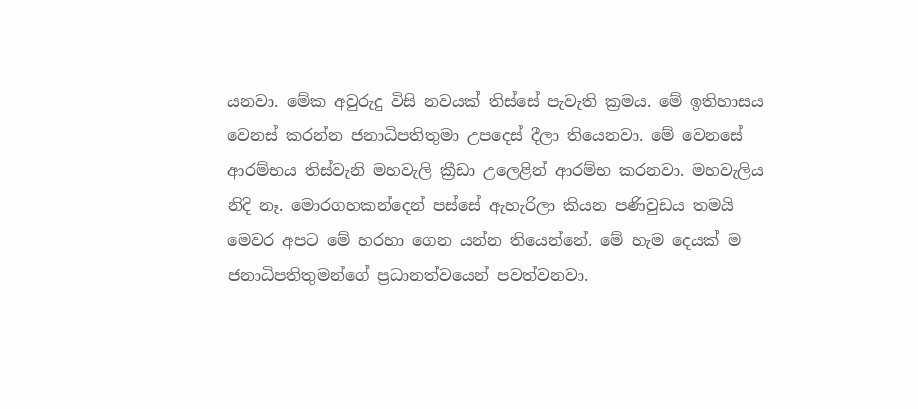යනවා. මේක අවුරුදු විසි නවයක් තිස්සේ පැවැති ක්‍රමය. මේ ඉතිහාසය වෙනස් කරන්න ජනාධිපතිතුමා උපදෙස් දීලා තියෙනවා. මේ වෙනසේ ආරම්භය තිස්වැනි මහවැලි ක්‍රීඩා උලෙළින් ආරම්භ කරනවා. මහවැලිය නිදි නෑ. මොරගහකන්දෙන් පස්සේ ඇහැරිලා කියන පණිවුඩය තමයි මෙවර අපට මේ හරහා ගෙන යන්න තියෙන්නේ. මේ හැම දෙයක් ම ජනාධිපතිතුමන්ගේ ප්‍රධානත්වයෙන් පවත්වනවා.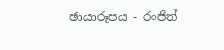ඡායාරූපය - රංජිත්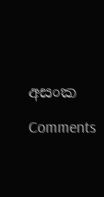අසංක

Comments